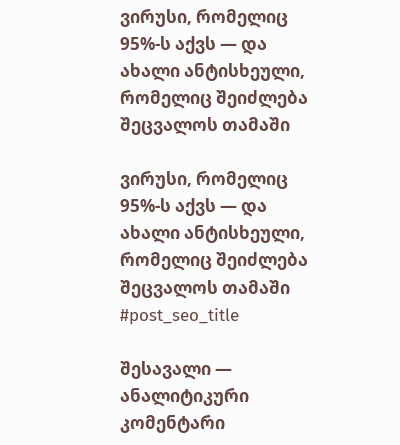ვირუსი, რომელიც 95%-ს აქვს — და ახალი ანტისხეული, რომელიც შეიძლება შეცვალოს თამაში

ვირუსი, რომელიც 95%-ს აქვს — და ახალი ანტისხეული, რომელიც შეიძლება შეცვალოს თამაში
#post_seo_title

შესავალი — ანალიტიკური კომენტარი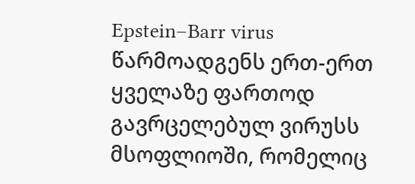Epstein–Barr virus წარმოადგენს ერთ-ერთ ყველაზე ფართოდ გავრცელებულ ვირუსს მსოფლიოში, რომელიც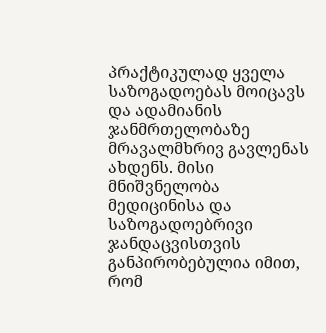პრაქტიკულად ყველა საზოგადოებას მოიცავს და ადამიანის ჯანმრთელობაზე მრავალმხრივ გავლენას ახდენს. მისი მნიშვნელობა მედიცინისა და საზოგადოებრივი ჯანდაცვისთვის განპირობებულია იმით, რომ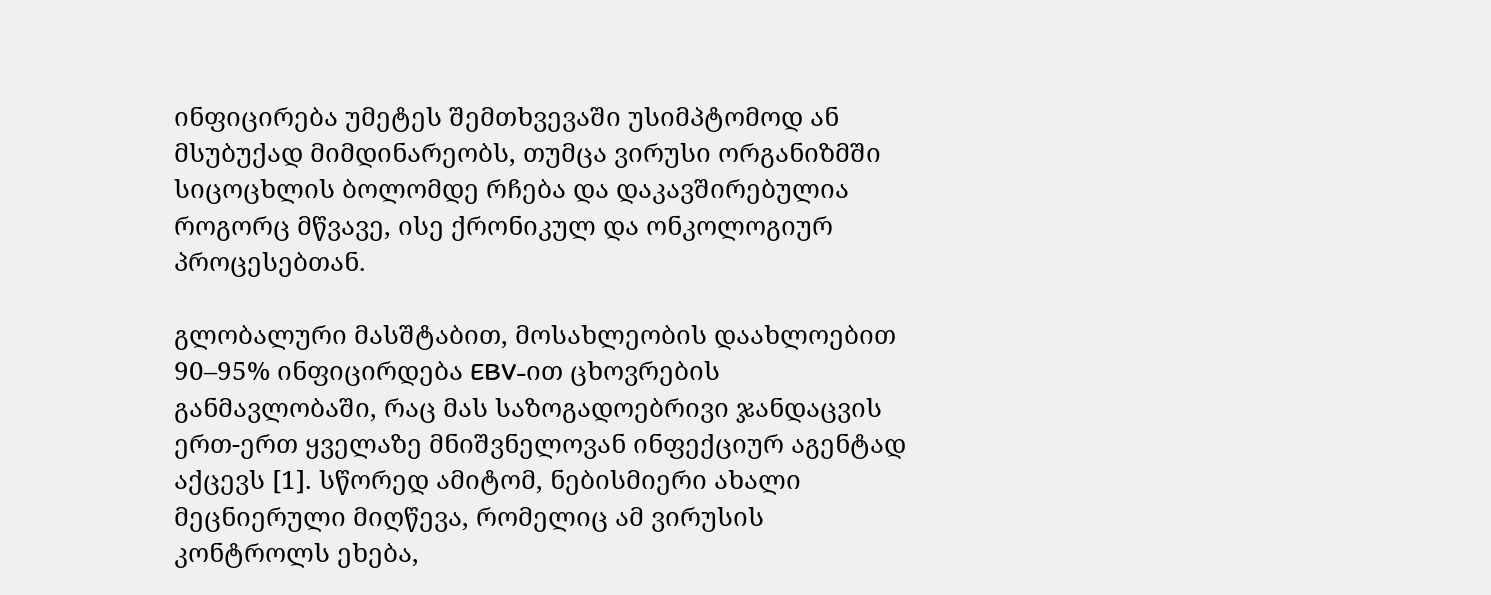ინფიცირება უმეტეს შემთხვევაში უსიმპტომოდ ან მსუბუქად მიმდინარეობს, თუმცა ვირუსი ორგანიზმში სიცოცხლის ბოლომდე რჩება და დაკავშირებულია როგორც მწვავე, ისე ქრონიკულ და ონკოლოგიურ პროცესებთან.

გლობალური მასშტაბით, მოსახლეობის დაახლოებით 90–95% ინფიცირდება EBV-ით ცხოვრების განმავლობაში, რაც მას საზოგადოებრივი ჯანდაცვის ერთ-ერთ ყველაზე მნიშვნელოვან ინფექციურ აგენტად აქცევს [1]. სწორედ ამიტომ, ნებისმიერი ახალი მეცნიერული მიღწევა, რომელიც ამ ვირუსის კონტროლს ეხება,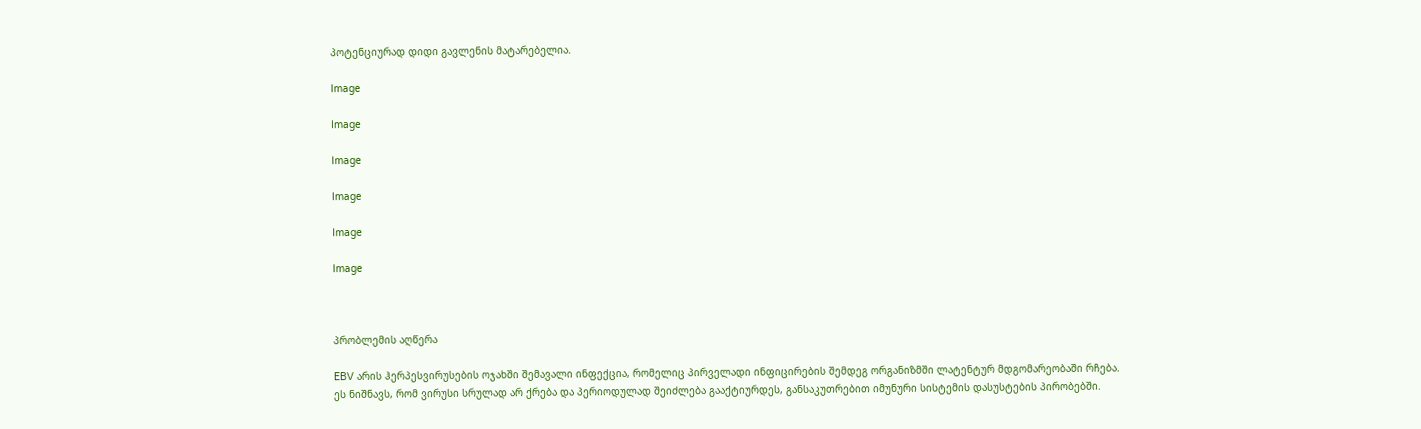პოტენციურად დიდი გავლენის მატარებელია.

Image

Image

Image

Image

Image

Image



პრობლემის აღწერა

EBV არის ჰერპესვირუსების ოჯახში შემავალი ინფექცია, რომელიც პირველადი ინფიცირების შემდეგ ორგანიზმში ლატენტურ მდგომარეობაში რჩება. ეს ნიშნავს, რომ ვირუსი სრულად არ ქრება და პერიოდულად შეიძლება გააქტიურდეს, განსაკუთრებით იმუნური სისტემის დასუსტების პირობებში.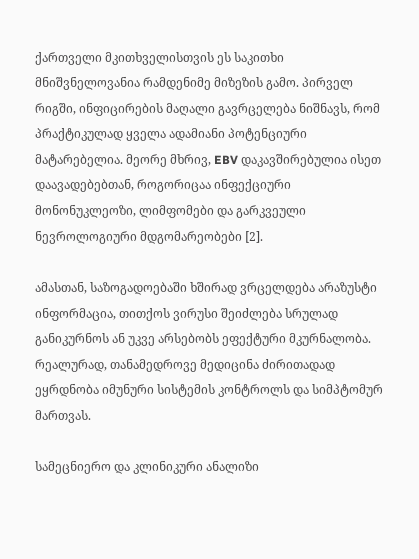ქართველი მკითხველისთვის ეს საკითხი მნიშვნელოვანია რამდენიმე მიზეზის გამო. პირველ რიგში, ინფიცირების მაღალი გავრცელება ნიშნავს, რომ პრაქტიკულად ყველა ადამიანი პოტენციური მატარებელია. მეორე მხრივ, EBV დაკავშირებულია ისეთ დაავადებებთან, როგორიცაა ინფექციური მონონუკლეოზი, ლიმფომები და გარკვეული ნევროლოგიური მდგომარეობები [2].

ამასთან, საზოგადოებაში ხშირად ვრცელდება არაზუსტი ინფორმაცია, თითქოს ვირუსი შეიძლება სრულად განიკურნოს ან უკვე არსებობს ეფექტური მკურნალობა. რეალურად, თანამედროვე მედიცინა ძირითადად ეყრდნობა იმუნური სისტემის კონტროლს და სიმპტომურ მართვას.

სამეცნიერო და კლინიკური ანალიზი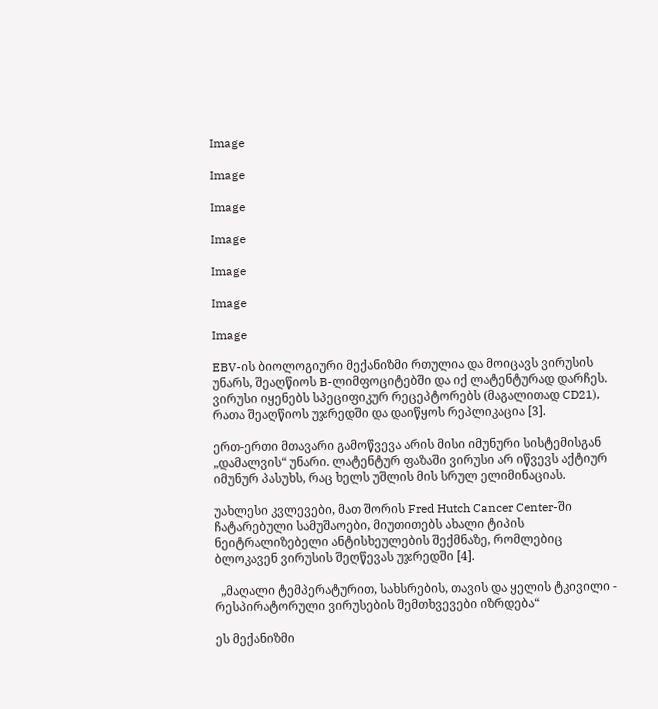Image

Image

Image

Image

Image

Image

Image

EBV-ის ბიოლოგიური მექანიზმი რთულია და მოიცავს ვირუსის უნარს, შეაღწიოს B-ლიმფოციტებში და იქ ლატენტურად დარჩეს. ვირუსი იყენებს სპეციფიკურ რეცეპტორებს (მაგალითად CD21), რათა შეაღწიოს უჯრედში და დაიწყოს რეპლიკაცია [3].

ერთ-ერთი მთავარი გამოწვევა არის მისი იმუნური სისტემისგან „დამალვის“ უნარი. ლატენტურ ფაზაში ვირუსი არ იწვევს აქტიურ იმუნურ პასუხს, რაც ხელს უშლის მის სრულ ელიმინაციას.

უახლესი კვლევები, მათ შორის Fred Hutch Cancer Center-ში ჩატარებული სამუშაოები, მიუთითებს ახალი ტიპის ნეიტრალიზებელი ანტისხეულების შექმნაზე, რომლებიც ბლოკავენ ვირუსის შეღწევას უჯრედში [4].

  „მაღალი ტემპერატურით, სახსრების, თავის და ყელის ტკივილი - რესპირატორული ვირუსების შემთხვევები იზრდება“

ეს მექანიზმი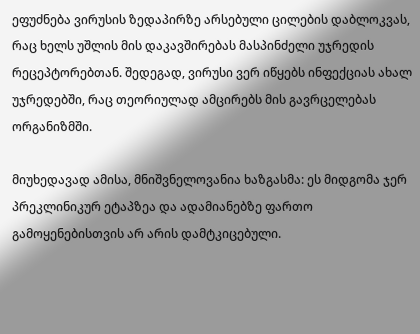ეფუძნება ვირუსის ზედაპირზე არსებული ცილების დაბლოკვას, რაც ხელს უშლის მის დაკავშირებას მასპინძელი უჯრედის რეცეპტორებთან. შედეგად, ვირუსი ვერ იწყებს ინფექციას ახალ უჯრედებში, რაც თეორიულად ამცირებს მის გავრცელებას ორგანიზმში.

მიუხედავად ამისა, მნიშვნელოვანია ხაზგასმა: ეს მიდგომა ჯერ პრეკლინიკურ ეტაპზეა და ადამიანებზე ფართო გამოყენებისთვის არ არის დამტკიცებული.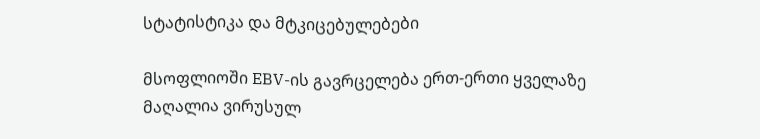სტატისტიკა და მტკიცებულებები

მსოფლიოში EBV-ის გავრცელება ერთ-ერთი ყველაზე მაღალია ვირუსულ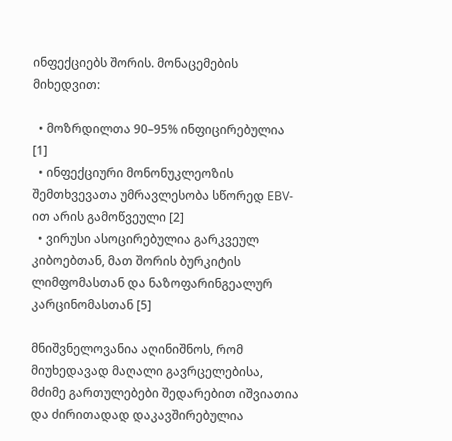ინფექციებს შორის. მონაცემების მიხედვით:

  • მოზრდილთა 90–95% ინფიცირებულია [1]
  • ინფექციური მონონუკლეოზის შემთხვევათა უმრავლესობა სწორედ EBV-ით არის გამოწვეული [2]
  • ვირუსი ასოცირებულია გარკვეულ კიბოებთან, მათ შორის ბურკიტის ლიმფომასთან და ნაზოფარინგეალურ კარცინომასთან [5]

მნიშვნელოვანია აღინიშნოს, რომ მიუხედავად მაღალი გავრცელებისა, მძიმე გართულებები შედარებით იშვიათია და ძირითადად დაკავშირებულია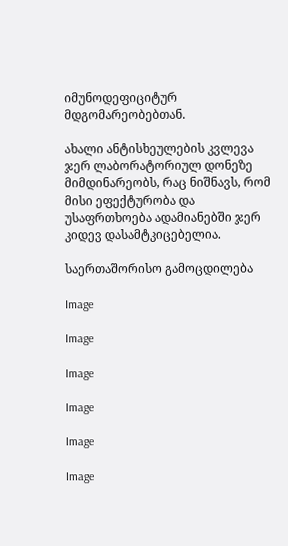იმუნოდეფიციტურ მდგომარეობებთან.

ახალი ანტისხეულების კვლევა ჯერ ლაბორატორიულ დონეზე მიმდინარეობს, რაც ნიშნავს, რომ მისი ეფექტურობა და უსაფრთხოება ადამიანებში ჯერ კიდევ დასამტკიცებელია.

საერთაშორისო გამოცდილება

Image

Image

Image

Image

Image

Image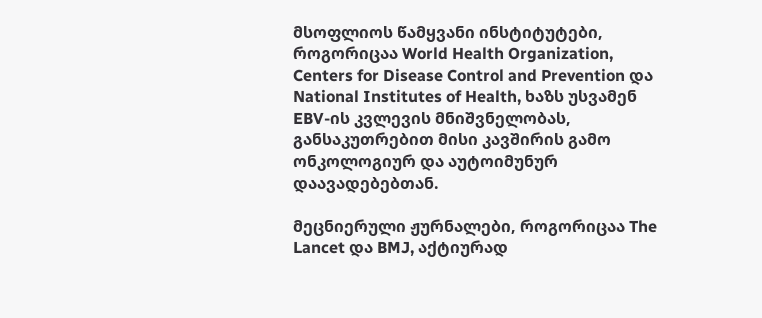მსოფლიოს წამყვანი ინსტიტუტები, როგორიცაა World Health Organization, Centers for Disease Control and Prevention და National Institutes of Health, ხაზს უსვამენ EBV-ის კვლევის მნიშვნელობას, განსაკუთრებით მისი კავშირის გამო ონკოლოგიურ და აუტოიმუნურ დაავადებებთან.

მეცნიერული ჟურნალები, როგორიცაა The Lancet და BMJ, აქტიურად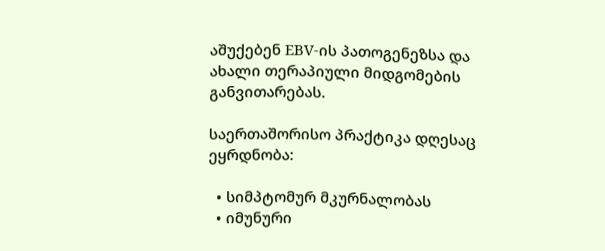აშუქებენ EBV-ის პათოგენეზსა და ახალი თერაპიული მიდგომების განვითარებას.

საერთაშორისო პრაქტიკა დღესაც ეყრდნობა:

  • სიმპტომურ მკურნალობას
  • იმუნური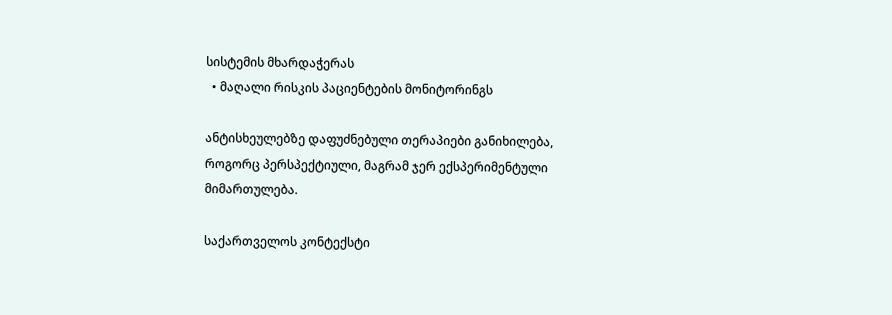სისტემის მხარდაჭერას
  • მაღალი რისკის პაციენტების მონიტორინგს

ანტისხეულებზე დაფუძნებული თერაპიები განიხილება, როგორც პერსპექტიული, მაგრამ ჯერ ექსპერიმენტული მიმართულება.

საქართველოს კონტექსტი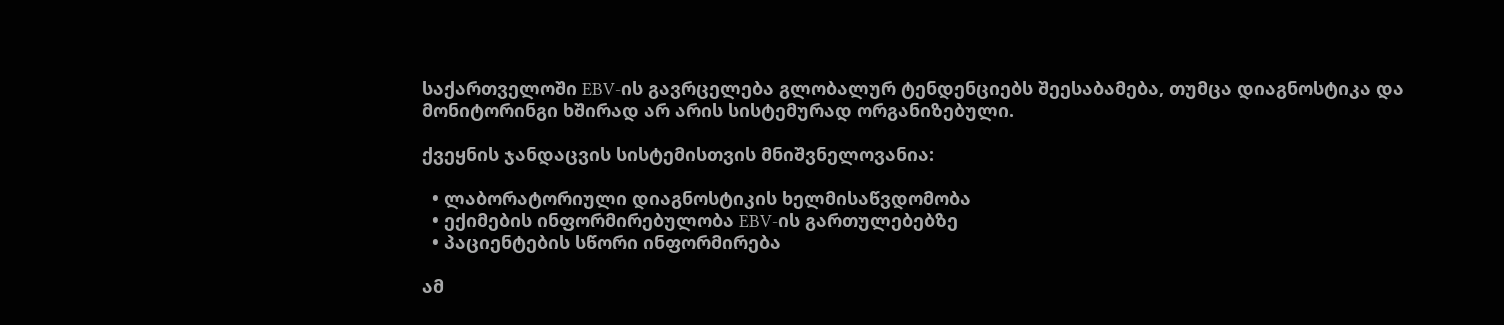საქართველოში EBV-ის გავრცელება გლობალურ ტენდენციებს შეესაბამება, თუმცა დიაგნოსტიკა და მონიტორინგი ხშირად არ არის სისტემურად ორგანიზებული.

ქვეყნის ჯანდაცვის სისტემისთვის მნიშვნელოვანია:

  • ლაბორატორიული დიაგნოსტიკის ხელმისაწვდომობა
  • ექიმების ინფორმირებულობა EBV-ის გართულებებზე
  • პაციენტების სწორი ინფორმირება

ამ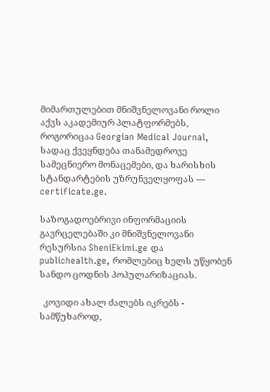მიმართულებით მნიშვნელოვანი როლი აქვს აკადემიურ პლატფორმებს, როგორიცაა Georgian Medical Journal, სადაც ქვეყნდება თანამედროვე სამეცნიერო მონაცემები, და ხარისხის სტანდარტების უზრუნველყოფას — certificate.ge.

საზოგადოებრივი ინფორმაციის გავრცელებაში კი მნიშვნელოვანი რესურსია SheniEkimi.ge და publichealth.ge, რომლებიც ხელს უწყობენ სანდო ცოდნის პოპულარიზაციას.

  კოვიდი ახალ ძალებს იკრებს - სამწუხაროდ,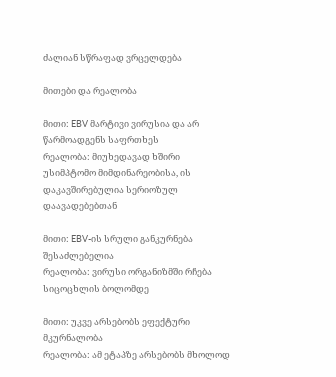ძალიან სწრაფად ვრცელდება

მითები და რეალობა

მითი: EBV მარტივი ვირუსია და არ წარმოადგენს საფრთხეს
რეალობა: მიუხედავად ხშირი უსიმპტომო მიმდინარეობისა, ის დაკავშირებულია სერიოზულ დაავადებებთან

მითი: EBV-ის სრული განკურნება შესაძლებელია
რეალობა: ვირუსი ორგანიზმში რჩება სიცოცხლის ბოლომდე

მითი: უკვე არსებობს ეფექტური მკურნალობა
რეალობა: ამ ეტაპზე არსებობს მხოლოდ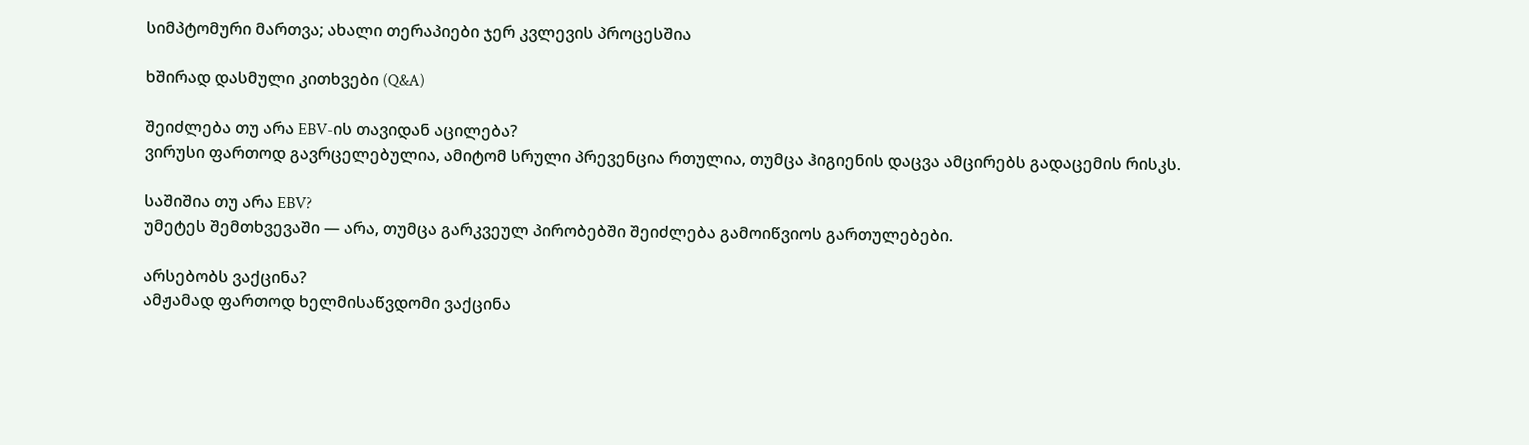სიმპტომური მართვა; ახალი თერაპიები ჯერ კვლევის პროცესშია

ხშირად დასმული კითხვები (Q&A)

შეიძლება თუ არა EBV-ის თავიდან აცილება?
ვირუსი ფართოდ გავრცელებულია, ამიტომ სრული პრევენცია რთულია, თუმცა ჰიგიენის დაცვა ამცირებს გადაცემის რისკს.

საშიშია თუ არა EBV?
უმეტეს შემთხვევაში — არა, თუმცა გარკვეულ პირობებში შეიძლება გამოიწვიოს გართულებები.

არსებობს ვაქცინა?
ამჟამად ფართოდ ხელმისაწვდომი ვაქცინა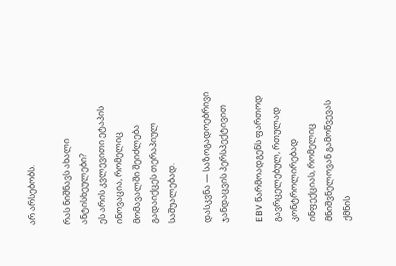არ არსებობს.

რას ნიშნავს ახალი ანტისხეულები?
ეს არის კვლევითი ეტაპის ინოვაცია, რომელიც მომავალში შეიძლება გადაიქცეს თერაპიულ საშუალებად.

დასკვნა — საზოგადოებრივი ჯანდაცვის პერსპექტივით

EBV წარმოადგენს ფართოდ გავრცელებულ, რთულად კონტროლირებად ინფექციას, რომელიც მნიშვნელოვან გამოწვევას ქმნის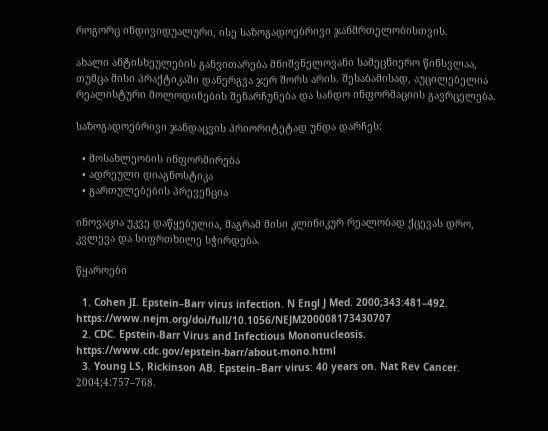როგორც ინდივიდუალური, ისე საზოგადოებრივი ჯანმრთელობისთვის.

ახალი ანტისხეულების განვითარება მნიშვნელოვანი სამეცნიერო წინსვლაა, თუმცა მისი პრაქტიკაში დანერგვა ჯერ შორს არის. შესაბამისად, აუცილებელია რეალისტური მოლოდინების შენარჩუნება და სანდო ინფორმაციის გავრცელება.

საზოგადოებრივი ჯანდაცვის პრიორიტეტად უნდა დარჩეს:

  • მოსახლეობის ინფორმირება
  • ადრეული დიაგნოსტიკა
  • გართულებების პრევენცია

ინოვაცია უკვე დაწყებულია, მაგრამ მისი კლინიკურ რეალობად ქცევას დრო, კვლევა და სიფრთხილე სჭირდება.

წყაროები

  1. Cohen JI. Epstein–Barr virus infection. N Engl J Med. 2000;343:481–492. https://www.nejm.org/doi/full/10.1056/NEJM200008173430707
  2. CDC. Epstein-Barr Virus and Infectious Mononucleosis. https://www.cdc.gov/epstein-barr/about-mono.html
  3. Young LS, Rickinson AB. Epstein–Barr virus: 40 years on. Nat Rev Cancer. 2004;4:757–768.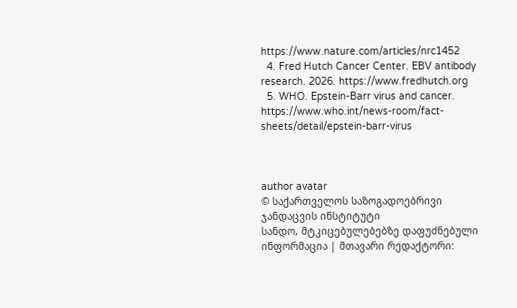https://www.nature.com/articles/nrc1452
  4. Fred Hutch Cancer Center. EBV antibody research. 2026. https://www.fredhutch.org
  5. WHO. Epstein-Barr virus and cancer. https://www.who.int/news-room/fact-sheets/detail/epstein-barr-virus



author avatar
© საქართველოს საზოგადოებრივი ჯანდაცვის ინსტიტუტი
სანდო, მტკიცებულებებზე დაფუძნებული ინფორმაცია | მთავარი რედაქტორი: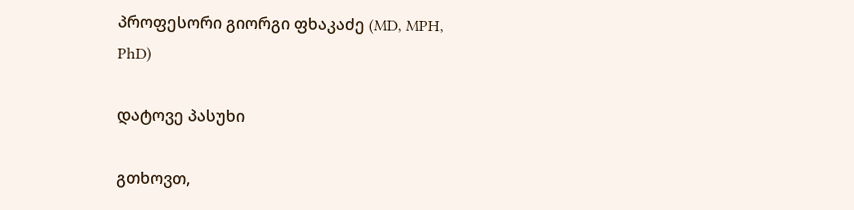პროფესორი გიორგი ფხაკაძე (MD, MPH, PhD)

დატოვე პასუხი

გთხოვთ,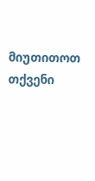მიუთითოთ თქვენი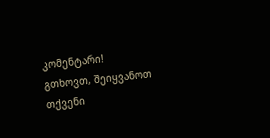კომენტარი!
გთხოვთ, შეიყვანოთ თქვენი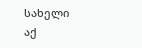სახელი აქ